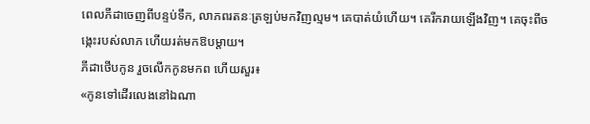ពេលភីដាចេញពីបន្ទប់ទឹក, លាភពរតនៈត្រឡប់មកវិញល្មម។ គេបាត់យំហើយ។ គេរីករាយឡើងវិញ។ គេចុះពីចង្កេះរបស់លាភ ហើយរត់មកឱបម្តាយ។
ភីដាថើបកូន រួចលើកកូនមកព ហើយសួរ៖
«កូនទៅដើរលេងនៅឯណា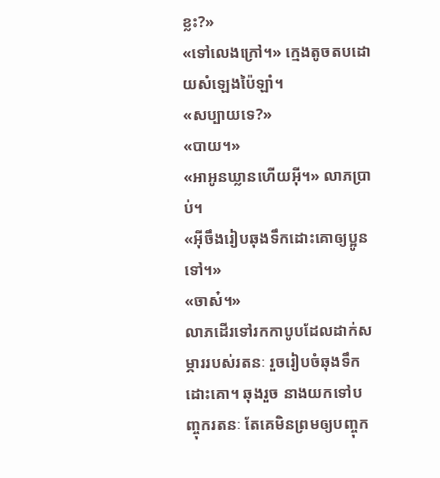ខ្លះ?»
«ទៅលេងក្រៅ។» ក្មេងតូចតបដោយសំឡេងប៉ៃឡាំ។
«សប្បាយទេ?»
«បាយ។»
«អាអូនឃ្លានហើយអ៊ី។» លាភប្រាប់។
«អ៊ីចឹងរៀបឆុងទឹកដោះគោឲ្យប្អូនទៅ។»
«ចាស៎។»
លាភដើរទៅរកកាបូបដែលដាក់សម្ភាររបស់រតនៈ រួចរៀបចំឆុងទឹកដោះគោ។ ឆុងរួច នាងយកទៅបញ្ចុករតនៈ តែគេមិនព្រមឲ្យបញ្ចុក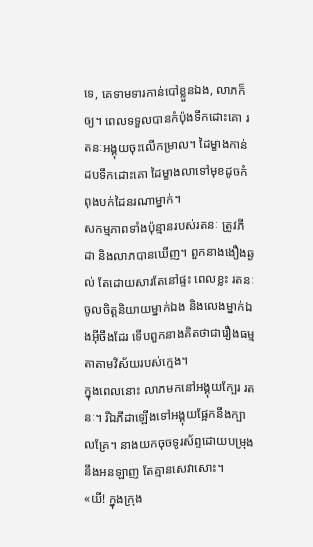ទេ, គេទាមទារកាន់បៅខ្លួនឯង, លាភក៏ឲ្យ។ ពេលទទួលបានកំប៉ុងទឹកដោះគោ រតនៈអង្គុយចុះលើកម្រាល។ ដៃម្ខាងកាន់ដបទឹកដោះគោ ដៃម្ខាងលាទៅមុខដូចកំពុងបក់ដៃនរណាម្នាក់។
សកម្មភាពទាំងប៉ុន្មានរបស់រតនៈ ត្រូវភីដា និងលាភបានឃើញ។ ពួកនាងងឿងឆ្ងល់ តែដោយសារតែនៅផ្ទះ ពេលខ្លះ រតនៈចូលចិត្តនិយាយម្នាក់ឯង និងលេងម្នាក់ឯងអ៊ីចឹងដែរ ទើបពួកនាងគិតថាជារឿងធម្មតាតាមវិស័យរបស់ក្មេង។
ក្នុងពេលនោះ លាភមកនៅអង្គុយក្បែរ រតនៈ។ រីឯភីដាឡើងទៅអង្គុយផ្អែកនឹងក្បាលគ្រែ។ នាងយកចុចទូរស័ព្ទដោយបម្រុងនឹងអនឡាញ តែគ្មានសេវាសោះ។
«យី! ក្នុងក្រុង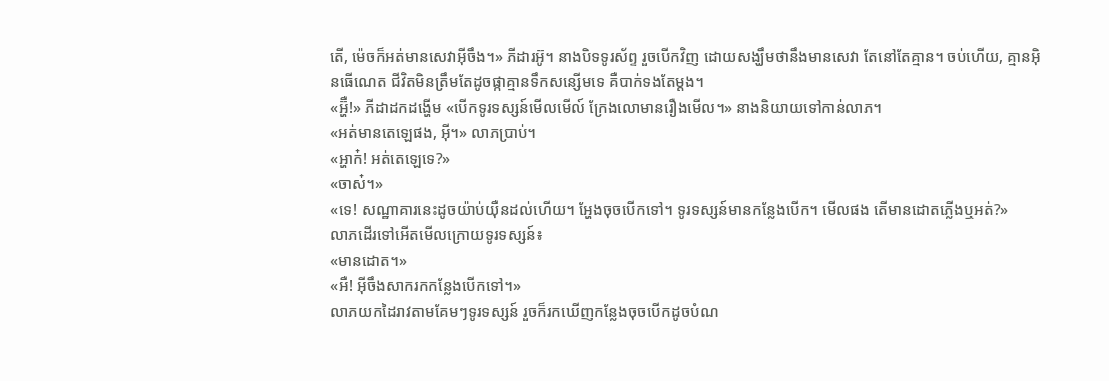តើ, ម៉េចក៏អត់មានសេវាអ៊ីចឹង។» ភីដារអ៊ូ។ នាងបិទទូរស័ព្ទ រួចបើកវិញ ដោយសង្ឃឹមថានឹងមានសេវា តែនៅតែគ្មាន។ ចប់ហើយ, គ្មានអ៊ិនធើណេត ជីវិតមិនត្រឹមតែដូចផ្កាគ្មានទឹកសន្សើមទេ គឺបាក់ទងតែម្តង។
«អ្ហ៊ឺ!» ភីដាដកដង្ហើម «បើកទូរទស្សន៍មើលមើល៍ ក្រែងលោមានរឿងមើល។» នាងនិយាយទៅកាន់លាភ។
«អត់មានតេឡេផង, អ៊ី។» លាភប្រាប់។
«អ្ហាក៎! អត់តេឡេទេ?»
«ចាស៎។»
«ទេ! សណ្ឋាគារនេះដូចយ៉ាប់យ៉ឺនដល់ហើយ។ អ្ហែងចុចបើកទៅ។ ទូរទស្សន៍មានកន្លែងបើក។ មើលផង តើមានដោតភ្លើងឬអត់?»
លាភដើរទៅអើតមើលក្រោយទូរទស្សន៍៖
«មានដោត។»
«អឺ! អ៊ីចឹងសាករកកន្លែងបើកទៅ។»
លាភយកដៃរាវតាមគែមៗទូរទស្សន៍ រួចក៏រកឃើញកន្លែងចុចបើកដូចបំណ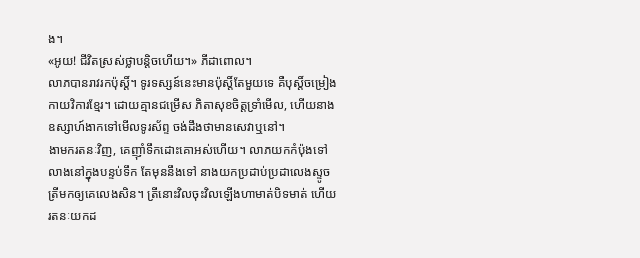ង។
«អូយ! ជីវិតស្រស់ថ្លាបន្តិចហើយ។» ភីដាពោល។
លាភបានរាវរកប៉ុស្តិ៍។ ទូរទស្សន៍នេះមានប៉ុស្តិ៍តែមួយទេ គឺបុស្តិ៍ចម្រៀងកាយវិការខ្មែរ។ ដោយគ្មានជម្រើស ភិតាសុខចិត្តទ្រាំមើល, ហើយនាងឧស្សាហ៍ងាកទៅមើលទូរស័ព្ទ ចង់ដឹងថាមានសេវាឬនៅ។
ងាមករតនៈវិញ, គេញ៉ាំទឹកដោះគោអស់ហើយ។ លាភយកកំប៉ុងទៅលាងនៅក្នុងបន្ទប់ទឹក តែមុននឹងទៅ នាងយកប្រដាប់ប្រដាលេងស្ទូចត្រីមកឲ្យគេលេងសិន។ ត្រីនោះវិលចុះវិលឡើងហាមាត់បិទមាត់ ហើយរតនៈយកដ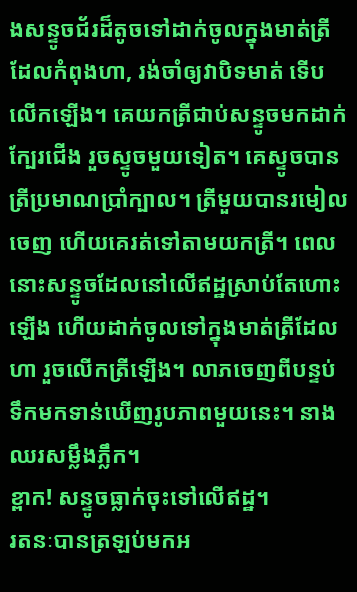ងសន្ទូចជ័រដ៏តូចទៅដាក់ចូលក្នុងមាត់ត្រីដែលកំពុងហា, រង់ចាំឲ្យវាបិទមាត់ ទើបលើកឡើង។ គេយកត្រីជាប់សន្ទូចមកដាក់ក្បែរជើង រួចស្ទូចមួយទៀត។ គេស្ទូចបានត្រីប្រមាណប្រាំក្បាល។ ត្រីមួយបានរមៀលចេញ ហើយគេរត់ទៅតាមយកត្រី។ ពេលនោះសន្ទូចដែលនៅលើឥដ្ឋស្រាប់តែហោះឡើង ហើយដាក់ចូលទៅក្នុងមាត់ត្រីដែលហា រួចលើកត្រីឡើង។ លាភចេញពីបន្ទប់ទឹកមកទាន់ឃើញរូបភាពមួយនេះ។ នាងឈរសម្លឹងភ្លឹក។
ខ្ពាក! សន្ទូចធ្លាក់ចុះទៅលើឥដ្ឋ។
រតនៈបានត្រឡប់មកអ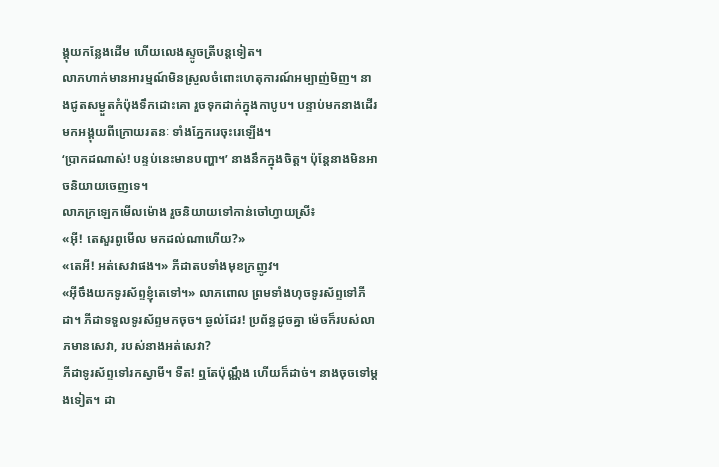ង្គុយកន្លែងដើម ហើយលេងស្ទូចត្រីបន្តទៀត។
លាភហាក់មានអារម្មណ៍មិនស្រួលចំពោះហេតុការណ៍អម្បាញ់មិញ។ នាងជូតសម្ងួតកំប៉ុងទឹកដោះគោ រួចទុកដាក់ក្នុងកាបូប។ បន្ទាប់មកនាងដើរមកអង្គុយពីក្រោយរតនៈ ទាំងភ្នែករេចុះរេឡើង។
‘ប្រាកដណាស់! បន្ទប់នេះមានបញ្ហា។’ នាងនឹកក្នុងចិត្ត។ ប៉ុន្តែនាងមិនអាចនិយាយចេញទេ។
លាភក្រឡេកមើលម៉ោង រួចនិយាយទៅកាន់ចៅហ្វាយស្រី៖
«អ៊ី! តេសួរពូមើល មកដល់ណាហើយ?»
«តេអី! អត់សេវាផង។» ភីដាតបទាំងមុខក្រញូវ។
«អ៊ីចឹងយកទូរស័ព្ទខ្ញុំតេទៅ។» លាភពោល ព្រមទាំងហុចទូរស័ព្ទទៅភីដា។ ភីដាទទួលទូរស័ព្ទមកចុច។ ឆ្ងល់ដែរ! ប្រព័ន្ធដូចគ្នា ម៉េចក៏របស់លាភមានសេវា, របស់នាងអត់សេវា?
ភីដាទូរស័ព្ទទៅរកស្វាមី។ ទឺត! ឮតែប៉ុណ្ណឹង ហើយក៏ដាច់។ នាងចុចទៅម្តងទៀត។ ដា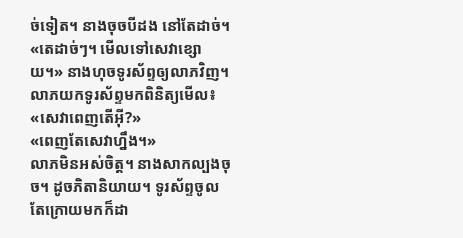ច់ទៀត។ នាងចុចបីដង នៅតែដាច់។
«តេដាច់ៗ។ មើលទៅសេវាខ្សោយ។» នាងហុចទូរស័ព្ទឲ្យលាភវិញ។
លាភយកទូរស័ព្ទមកពិនិត្យមើល៖
«សេវាពេញតើអ៊ី?»
«ពេញតែសេវាហ្នឹង។»
លាភមិនអស់ចិត្ត។ នាងសាកល្បងចុច។ ដូចភិតានិយាយ។ ទូរស័ព្ទចូល តែក្រោយមកក៏ដា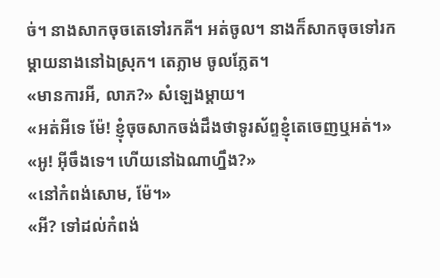ច់។ នាងសាកចុចតេទៅរកគី។ អត់ចូល។ នាងក៏សាកចុចទៅរកម្តាយនាងនៅឯស្រុក។ តេភ្លាម ចូលភ្លែត។
«មានការអី, លាភ?» សំឡេងម្តាយ។
«អត់អីទេ ម៉ែ! ខ្ញុំចុចសាកចង់ដឹងថាទូរស័ព្ទខ្ញុំតេចេញឬអត់។»
«អូ! អ៊ីចឹងទេ។ ហើយនៅឯណាហ្នឹង?»
«នៅកំពង់សោម, ម៉ែ។»
«អី? ទៅដល់កំពង់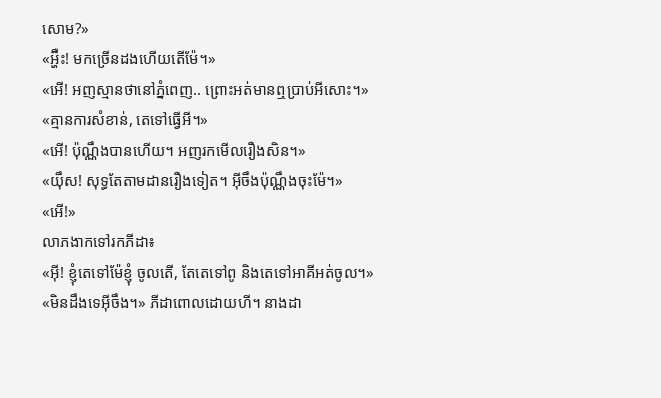សោម?»
«អ្ហ៊ឺះ! មកច្រើនដងហើយតើម៉ែ។»
«អើ! អញស្មានថានៅភ្នំពេញ.. ព្រោះអត់មានឮប្រាប់អីសោះ។»
«គ្មានការសំខាន់, តេទៅធ្វើអី។»
«អើ! ប៉ុណ្ណឹងបានហើយ។ អញរកមើលរឿងសិន។»
«យ៉ឹស! សុទ្ធតែតាមដានរឿងទៀត។ អ៊ីចឹងប៉ុណ្ណឹងចុះម៉ែ។»
«អើ!»
លាភងាកទៅរកភីដា៖
«អ៊ី! ខ្ញុំតេទៅម៉ែខ្ញុំ ចូលតើ, តែតេទៅពូ និងតេទៅអាគីអត់ចូល។»
«មិនដឹងទេអ៊ីចឹង។» ភីដាពោលដោយហី។ នាងដា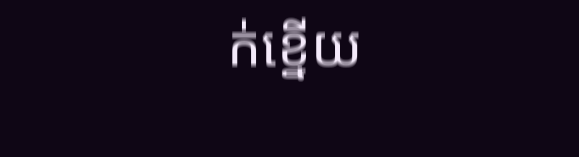ក់ខ្នើយ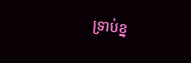ទ្រាប់ខ្ន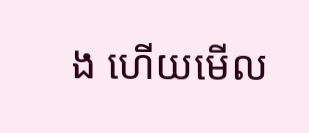ង ហើយមើល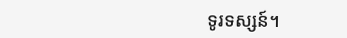ទូរទស្សន៍។